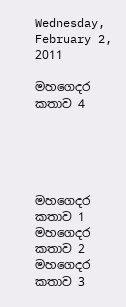Wednesday, February 2, 2011

මහගෙදර කතාව 4





මහගෙදර කතාව 1
මහගෙදර කතාව 2
මහගෙදර කතාව 3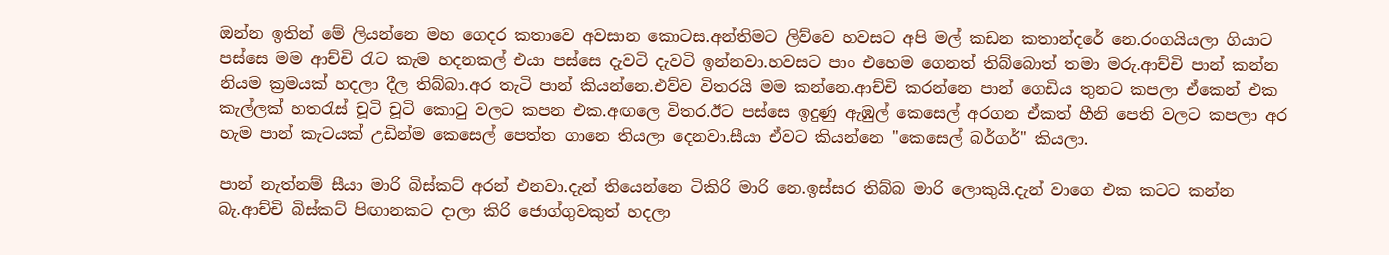ඔන්න ඉතින් මේ ලියන්නෙ මහ ගෙදර කතාවෙ අවසාන කොටස.අන්තිමට ලිව්වෙ හවසට අපි මල් කඩන කතාන්දරේ නෙ.රංගයියලා ගියාට පස්සෙ මම ආච්චි රැට කැම හදනකල් එයා පස්සෙ දැවටි දැවටි ඉන්නවා.හවසට පාං එහෙම ගෙනත් තිබ්බොත් තමා මරු.ආච්චි පාන් කන්න නියම ක්‍රමයක් හදලා දීල තිබ්බා.අර තැටි පාන් කියන්නෙ.එව්ව විතරයි මම කන්නෙ.ආච්චි කරන්නෙ පාන් ගෙඩිය තුනට කපලා ඒකෙන් එක කැල්ලක් හතරැස් චූටි චූටි කොටු වලට කපන එක.අඟලෙ විතර.ඊට පස්සෙ ඉදුණු ඇඹුල් කෙසෙල් අරගන ඒකත් හීනි පෙති වලට කපලා අර හැම පාන් කැටයක් උඩින්ම කෙසෙල් පෙත්ත ගානෙ තියලා දෙනවා.සීයා ඒවට කියන්නෙ "කෙසෙල් බර්ගර්" කියලා.

පාන් නැත්නම් සීයා මාරි බිස්කට් අරන් එනවා.දැන් තියෙන්නෙ ටිකිරි මාරි නෙ.ඉස්සර තිබ්බ මාරි ලොකුයි.දැන් වාගෙ එක කටට කන්න බැ.ආච්චි බිස්කට් පිඟානකට දාලා කිරි ජොග්ගුවකුත් හදලා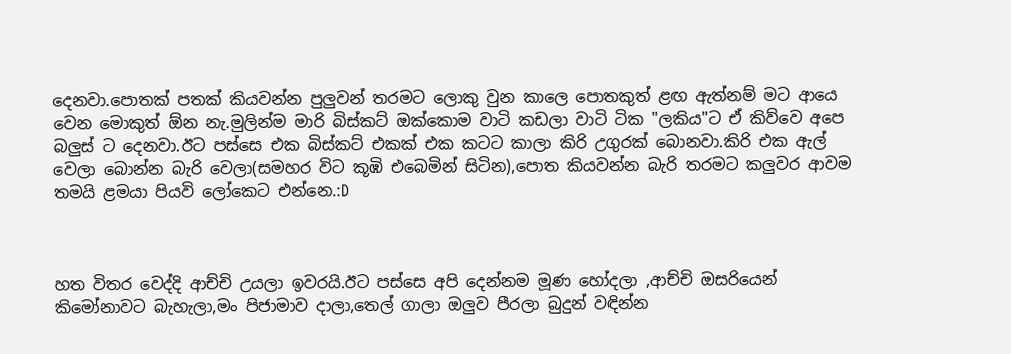දෙනවා.පොතක් පතක් කියවන්න පුලුවන් තරමට ලොකු වුන කාලෙ පොතකුත් ළඟ ඇත්නම් මට ආයෙ වෙන මොකුත් ඕන නැ.මුලින්ම මාරි බිස්කට් ඔක්කොම වාටි කඩලා වාටි ටික "ලකිය"ට ඒ කිව්වෙ අපෙ බලුස් ට දෙනවා.ඊට පස්සෙ එක බිස්කට් එකක් එක කටට කාලා කිරි උගුරක් බොනවා.කිරි එක ඇල් වෙලා බොන්න බැරි වෙලා(සමහර විට කූඹි එබෙමින් සිටින),පොත කියවන්න බැරි තරමට කලුවර ආවම තමයි ළමයා පියවි ලෝකෙට එන්නෙ.:D



හත විතර වෙද්දි ආච්චි උයලා ඉවරයි.ඊට පස්සෙ අපි දෙන්නම මූණ හෝදලා ,ආච්චි ඔසරියෙන් කිමෝනාවට බැහැලා,මං පිජාමාව දාලා,තෙල් ගාලා ඔලුව පීරලා බුදුන් වඳින්න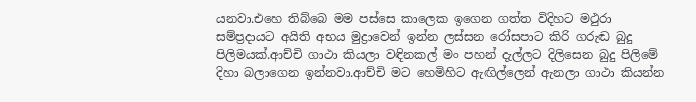යනවා.එහෙ තිබ්බෙ මම පස්සෙ කාලෙක ඉගෙන ගත්ත විදිහට මථුරා සම්ප්‍රදායට අයිති අභය මුද්‍රාවෙන් ඉන්න ලස්සන රෝසපාට කිරි ගරුඬ බුදු පිලිමයක්.ආච්චි ගාථා කියලා වඳිනකල් මං පහන් දැල්ලට දිලිසෙන බුදු පිලිමේ දිහා බලාගෙන ඉන්නවා.ආච්චි මට හෙමිහිට ඇඟිල්ලෙන් ඇනලා ගාථා කියන්න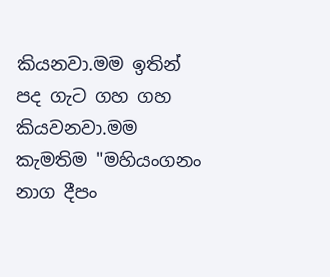කියනවා.මම ඉතින් පද ගැට ගහ ගහ කියවනවා.මම කැමතිම "මහියංගනං නාග දීපං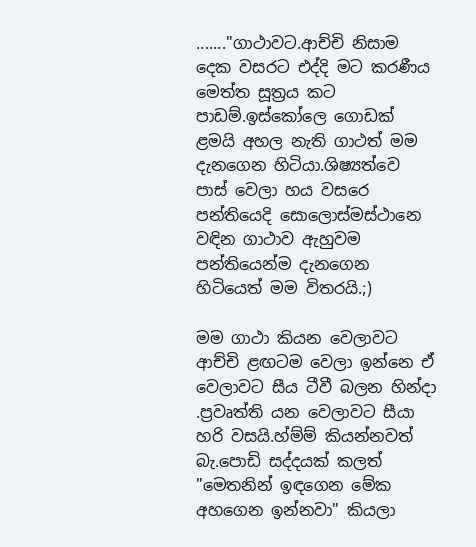......."ගාථාවට.ආච්චි නිසාම දෙක වසරට එද්දි මට කරණීය මෙත්ත සූත්‍රය කට පාඩම්.ඉස්කෝලෙ ගොඩක් ළමයි අහල නැති ගාථත් මම දැනගෙන හිටියා.ශිෂ්‍යත්වෙ පාස් වෙලා හය වසරෙ පන්තියෙදි සොලොස්මස්ථානෙ වඳින ගාථාව ඇහුවම පන්තියෙන්ම දැනගෙන හිටියෙත් මම විතරයි.;)

මම ගාථා කියන වෙලාවට ආච්චි ළඟටම වෙලා ඉන්නෙ ඒ වෙලාවට සීය ටීවී බලන හින්දා .ප්‍රවෘත්ති යන වෙලාවට සීයා හරි වසයි.හ්ම්ම් කියන්නවත් බැ.පොඩි සද්දයක් කලත් "මෙතනින් ඉඳගෙන මේක අහගෙන ඉන්නවා" කියලා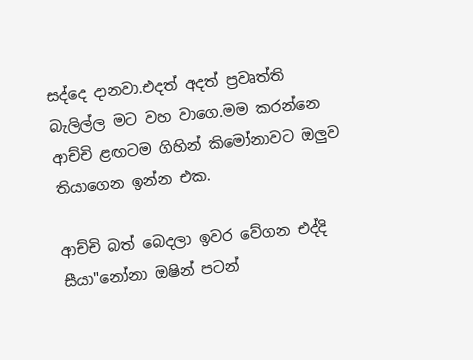සද්දෙ දානවා.එදත් අදත් ප්‍රවෘත්ති බැලිල්ල මට වහ වාගෙ.මම කරන්නෙ ආච්චි ළඟටම ගිහින් කිමෝනාවට ඔලුව තියාගෙන ඉන්න එක.

ආච්චි බත් බෙදලා ඉවර වේගන එද්දි සීයා"නෝනා ඔෂින් පටන්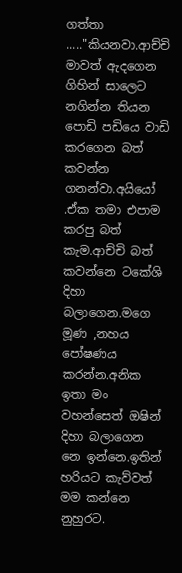ගත්තා ....."කියනවා.ආච්චි මාවත් ඇදගෙන ගිහින් සාලෙට නගින්න තියන පොඩි පඩියෙ වාඩි කරගෙන බත් කවන්න ගනන්වා.අයියෝ .ඒක තමා එපාම කරපු බත් කැම.ආච්චි බත් කවන්නෙ ටකේශි දිහා බලාගෙන.මගෙ මූණ ,නහය පෝෂණය කරන්න.අනික ඉතා මං වහන්සෙත් ඔෂින් දිහා බලාගෙන නෙ ඉන්නෙ.ඉතින් හරියට කැව්වත් මම කන්නෙ නුහුරට.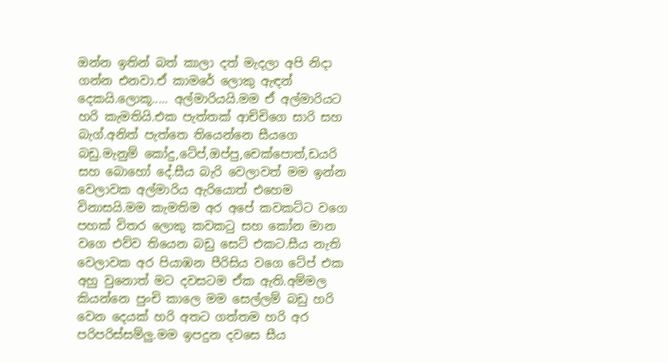ඔන්න ඉතින් බත් කාලා දත් මැදලා අපි නිදා ගන්න එනවා.ඒ කාමරේ ලොකු ඇඳන් දෙකයි.ලොකූ..... අල්මාරියයි.මම ඒ අල්මාරියට හරි කැමතියි.එක පැත්තක් ආච්චිගෙ සාරි සහ බැග්.අනිත් පැත්තෙ තියෙන්නෙ සීයගෙ බඩු.මැනුම් කෝදු,ටේප්,ඔප්පු,චෙක්පොත්,ඩයරි සහ බොහෝ දේ.සීය බැරි වෙලාවත් මම ඉන්න වෙලාවක අල්මාරිය ඇරියොත් එහෙම විනාසයි.මම කැමතිම අර අපේ කවකට්ට වගෙ පහක් විතර ලොකු කවකටු සහ කෝන මාන වගෙ එව්ව තියෙන බඩු සෙට් එකට.සීය නැති වෙලාවක අර පියාඹන පීරිසිය වගෙ ටේප් එක අහු වුනොත් මට දවසටම ඒක ඇති.අම්මල කියන්නෙ පුංචි කාලෙ මම සෙල්ලම් බඩු හරි වෙන දෙයක් හරි අතට ගත්තම හරි අර පරිපරිස්සම්ලු.මම ඉපදුන දවසෙ සීය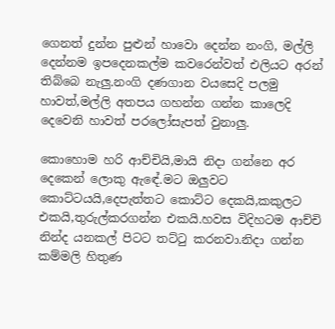ගෙනත් දුන්න පුළුන් හාවො දෙන්න නංගි, මල්ලි දෙන්නම ඉපදෙනකල්ම කවරෙන්වත් එලියට අරන් තිබ්බෙ නැලු.නංගි දණගාන වයසෙදි පලමු හාවත්,මල්ලි අතපය ගහන්න ගන්න කාලෙදි දෙවෙනි හාවත් පරලෝසැපත් වුනාලු.

කොහොම හරි ආච්චියි,මායි නිදා ගන්නෙ අර දෙකෙන් ලොකු ඇඳේ.මට ඔලුවට කොට්ටයයි,දෙපැත්තට කොට්ට දෙකයි,කකුලට එකයි,තුරුල්කරගන්න එකයි.හවස විදිහටම ආච්චි නින්ද යනකල් පිටට තට්ටු කරනවා.නිදා ගන්න කම්මලි හිතුණ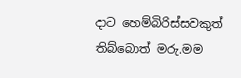දාට හෙම්බිරිස්සවකුත් තිබ්බොත් මරු.මම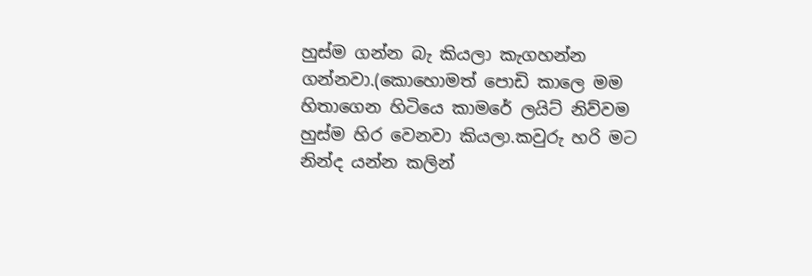හුස්ම ගන්න බැ කියලා කැගහන්න ගන්නවා.(කොහොමත් පොඩි කාලෙ මම හිතාගෙන හිටියෙ කාමරේ ලයිට් නිව්වම හුස්ම හිර වෙනවා කියලා.කවුරු හරි මට නින්ද යන්න කලින්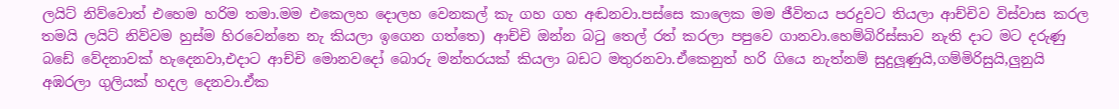ලයිට් නිව්වොත් එහෙම හරිම තමා.මම එකෙලහ දොලහ වෙනකල් කැ ගහ ගහ අඬනවා.පස්සෙ කාලෙක මම ජීවිතය පරදුවට තියලා ආච්චිව විස්වාස කරල තමයි ලයිට් නිව්වම හුස්ම හිරවෙන්නෙ නැ කියලා ඉගෙන ගත්තෙ) ආච්චි ඔන්න බටු තෙල් රත් කරලා පපුවෙ ගානවා.හෙම්බිරිස්සාව නැති දාට මට දරුණු බඩේ වේදනාවක් හැදෙනවා,එදාට ආච්චි මොනවදෝ බොරු මන්තරයක් කියලා බඩට මතුරනවා.ඒකෙනුත් හරි ගියෙ නැත්නම් සුදුලූණුයි,ගම්මිරිසුයි,ලුනුයි අඹරලා ගුලියක් හදල දෙනවා.ඒක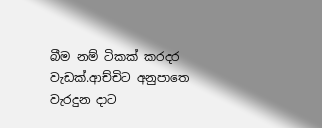බීම නම් ටිකක් කරදර වැඩක්.ආච්චිට අනුපාතෙ වැරදුන දාට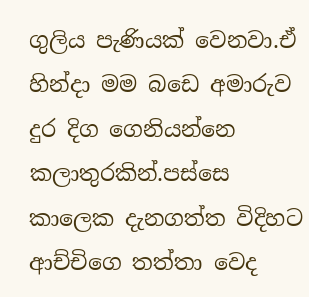ගුලිය පැණියක් වෙනවා.ඒ හින්දා මම බඩෙ අමාරුව දුර දිග ගෙනියන්නෙ කලාතුරකින්.පස්සෙ කාලෙක දැනගත්ත විදිහට ආච්චිගෙ තත්තා වෙද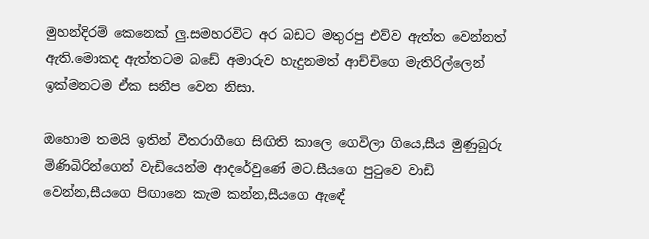මුහන්දිරම් කෙනෙක් ලු.සමහරවිට අර බඩට මතුරපු එව්ව ඇත්ත වෙන්නත් ඇති.මොකද ඇත්තටම බඩේ අමාරුව හැදුනමත් ආච්චිගෙ මැතිරිල්ලෙන් ඉක්මනටම ඒක සනීප වෙන නිසා.

ඔහොම තමයි ඉතින් වීතරාගීගෙ සිඟිති කාලෙ ගෙවිලා ගියෙ,සීය මුණුබුරු මිණිබිරින්ගෙන් වැඩියෙන්ම ආදරේවුණේ මට.සීයගෙ පුටුවෙ වාඩි වෙන්න,සීයගෙ පිඟානෙ කැම කන්න,සීයගෙ ඇඳේ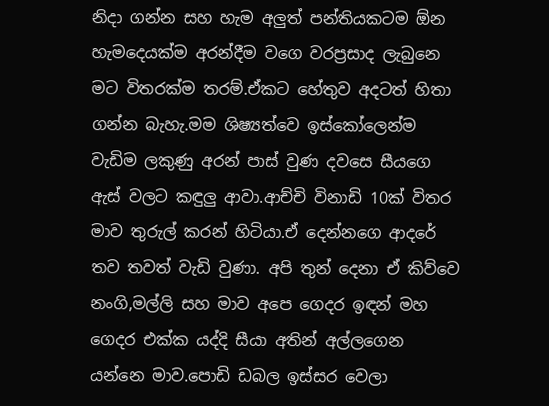නිදා ගන්න සහ හැම අලුත් පන්තියකටම ඕන හැමදෙයක්ම අරන්දීම වගෙ වරප්‍රසාද ලැබුනෙ මට විතරක්ම තරම්.ඒකට හේතුව අදටත් හිතා ගන්න බැහැ.මම ශිෂ්‍යත්වෙ ඉස්කෝලෙන්ම වැඩිම ලකුණු අරන් පාස් වුණ දවසෙ සීයගෙ ඇස් වලට කඳුලු ආවා.ආච්චි විනාඩි 10ක් විතර මාව තුරුල් කරන් හිටියා.ඒ දෙන්නගෙ ආදරේ තව තවත් වැඩි වුණා. අපි තුන් දෙනා ඒ කිව්වෙ නංගි,මල්ලි සහ මාව අපෙ ගෙදර ඉඳන් මහ ගෙදර එක්ක යද්දි සීයා අතින් අල්ලගෙන යන්නෙ මාව.පොඩි ඩබල ඉස්සර වෙලා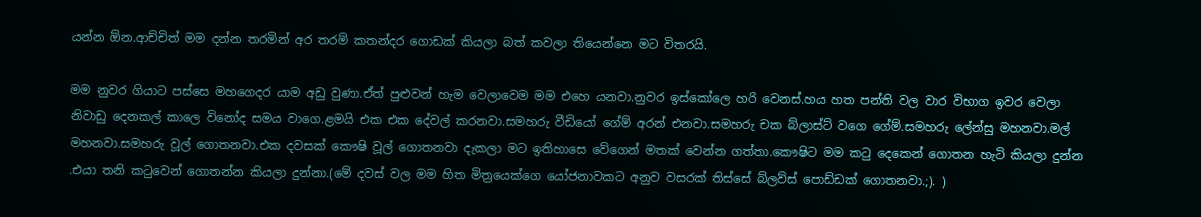යන්න ඕන.ආච්චිත් මම දන්න තරමින් අර තරම් කතන්දර ගොඩක් කියලා බත් කවලා තියෙන්නෙ මට විතරයි.

මම නුවර ගියාට පස්සෙ මහගෙදර යාම අඩු වුණා.ඒත් පුළුවන් හැම වෙලාවෙම මම එහෙ යනවා.නුවර ඉස්කෝලෙ හරි වෙනස්.හය හත පන්ති වල වාර විභාග ඉවර වෙලා නිවාඩු දෙනකල් කාලෙ විනෝද සමය වාගෙ.ළමයි එක එක දේවල් කරනවා.සමහරු වීඩියෝ ගේම් අරන් එනවා.සමහරු චක බ්ලාස්ට් වගෙ ගේම්.සමහරු ලේන්සු මහනවා.මල් මහනවා.සමහරු වූල් ගොතනවා.එක දවසක් කෞෂි වූල් ගොතනවා දැකලා මට ඉතිහාසෙ වේගෙන් මතක් වෙන්න ගත්තා.කෞෂිට මම කටු දෙකෙන් ගොතන හැටි කියලා දුන්න .එයා තනි කටුවෙන් ගොතන්න කියලා දුන්නා.(මේ දවස් වල මම හිත මිත්‍රයෙක්ගෙ යෝජනාවකට අනුව වසරක් තිස්සේ බ්ලව්ස් පොඩ්ඩක් ගොතනවා.;). )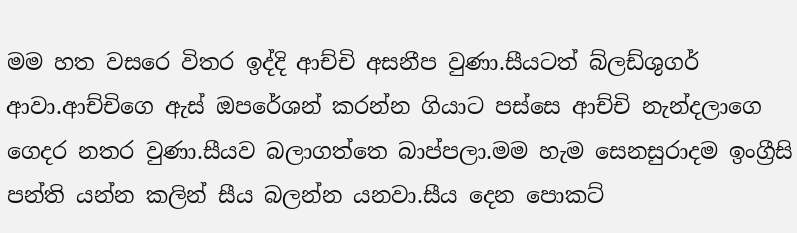මම හත වසරෙ විතර ඉද්දි ආච්චි අසනීප වුණා.සීයටත් බ්ලඩ්ශුගර් ආවා.ආච්චිගෙ ඇස් ඔපරේශන් කරන්න ගියාට පස්සෙ ආච්චි නැන්දලාගෙ ගෙදර නතර වුණා.සීයව බලාගත්තෙ බාප්පලා.මම හැම සෙනසුරාදම ඉංග්‍රීසි පන්ති යන්න කලින් සීය බලන්න යනවා.සීය දෙන පොකට්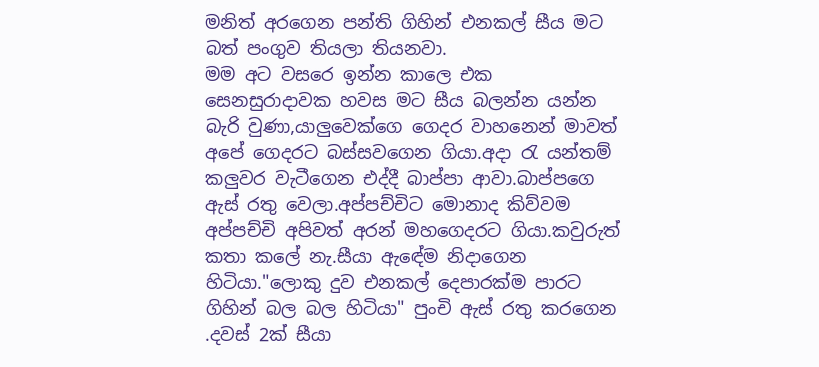මනිත් අරගෙන පන්ති ගිහින් එනකල් සීය මට බත් පංගුව තියලා තියනවා.
මම අට වසරෙ ඉන්න කාලෙ එක සෙනසුරාදාවක හවස මට සීය බලන්න යන්න බැරි වුණා,යාලුවෙක්ගෙ ගෙදර වාහනෙන් මාවත් අපේ ගෙදරට බස්සවගෙන ගියා.අදා රැ යන්තම් කලුවර වැටීගෙන එද්දී බාප්පා ආවා.බාප්පගෙ ඇස් රතු වෙලා.අප්පච්චිට මොනාද කිව්වම අප්පච්චි අපිවත් අරන් මහගෙදරට ගියා.කවුරුත් කතා කලේ නැ.සීයා ඇඳේම නිදාගෙන හිටියා."ලොකු දුව එනකල් දෙපාරක්ම පාරට ගිහින් බල බල හිටියා" පුංචි ඇස් රතු කරගෙන .දවස් 2ක් සීයා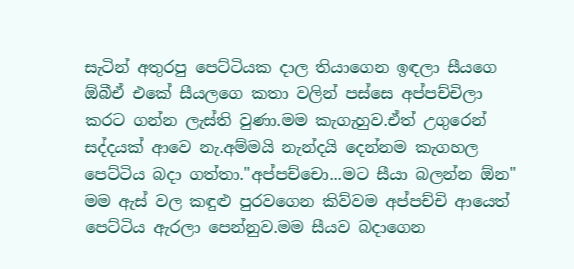සැටින් අතුරපු පෙට්ටියක දාල තියාගෙන ඉඳලා සීයගෙ ඕබීඒ එකේ සීයලගෙ කතා වලින් පස්සෙ අප්පච්චිලා කරට ගන්න ලැස්ති වුණා.මම කැගැහුව.ඒත් උගුරෙන් සද්දයක් ආවෙ නැ.අම්මයි නැන්දයි දෙන්නම කැගහල පෙට්ටිය බදා ගත්තා."අප්පච්චො...මට සීයා බලන්න ඕන" මම ඇස් වල කඳුළු පුරවගෙන කිව්වම අප්පච්චි ආයෙත් පෙට්ටිය ඇරලා පෙන්නුව.මම සීයව බදාගෙන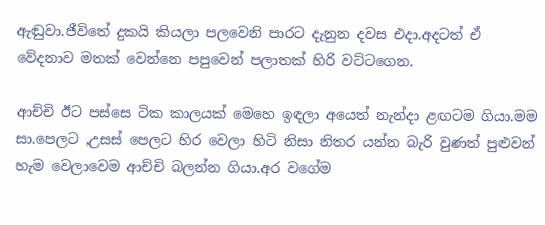ඇඬුවා.ජීවිතේ දුකයි කියලා පලවෙනි පාරට දැනුන දවස එදා.අදටත් ඒ වේදනාව මතක් වෙන්නෙ පපුවෙන් පලාතක් හිරි වට්ටගෙන.

ආච්චි ඊට පස්සෙ ටික කාලයක් මෙහෙ ඉඳලා අයෙත් නැන්දා ළඟටම ගියා.මම සා.පෙලට ,උසස් පෙලට හිර වෙලා හිටි නිසා නිතර යන්න බැරි වුණත් පුළුවන් හැම වෙලාවෙම ආච්චි බලන්න ගියා.අර වගේම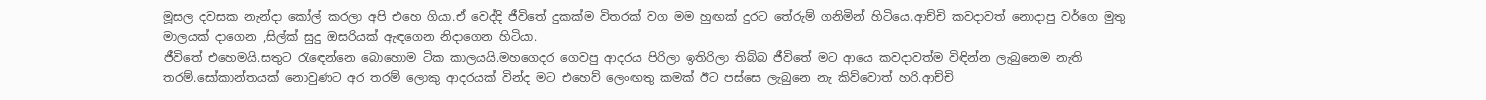මූසල දවසක නැන්දා කෝල් කරලා අපි එහෙ ගියා.ඒ වෙද්දි ජීවිතේ දුකක්ම විතරක් වග මම හුඟක් දුරට තේරුම් ගනිමින් හිටියෙ.ආච්චි කවදාවත් නොදාපු වර්ගෙ මුතු මාලයක් දාගෙන ,සිල්ක් සුදු ඔසරියක් ඇඳගෙන නිදාගෙන හිටියා.
ජීවිතේ එහෙමයි.සතුට රැඳෙන්නෙ බොහොම ටික කාලයයි.මහගෙදර ගෙවපු ආදරය පිරිලා ඉතිරිලා තිබ්බ ජීවිතේ මට ආයෙ කවදාවත්ම විඳින්න ලැබුනෙම නැති තරම්.සෝකාන්තයක් නොවුණට අර තරම් ලොකු ආදරයක් වින්ද මට එහෙව් ලෙංඟතු කමක් ඊට පස්සෙ ලැබුනෙ නැ කිව්වොත් හරි.ආච්චි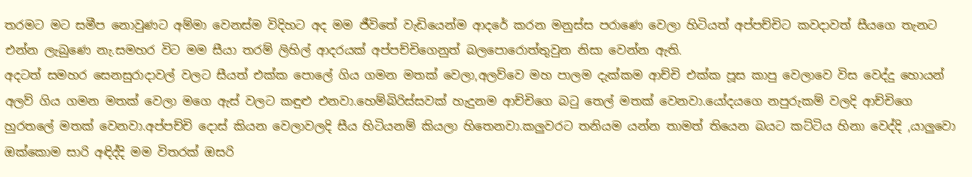තරමට මට සමීප නොවුණට අම්මා වෙනස්ම විදිහට අද මම ජීවිතේ වැඩියෙන්ම ආදරේ කරන මනුස්ස පරාණෙ වෙලා හිටියත් අප්පච්චිට කවදාවත් සීයගෙ තැනට එන්න ලැබුණෙ නැ.සමහර විට මම සීයා තරම් ලිහිල් ආදරයක් අප්පච්චිගෙනුත් බලපොරොත්තුවුන නිසා වෙන්න ඇති.
අදටත් සමහර සෙනසුරාදාවල් වලට සීයත් එක්ක පොලේ ගිය ගමන මතක් වෙලා,අලව්වෙ මහ පාලම දැක්කම ආච්චි එක්ක පූස කාපු වෙලාවෙ විස වෙද්දු හොයන් අලව් ගිය ගමන මතක් වෙලා මගෙ ඇස් වලට කඳුළු එනවා.හෙම්බිරිස්සවක් හැදුනම ආච්චිගෙ බටු තෙල් මතක් වෙනවා.යෝදයගෙ නපුරුකම් වලදි ආච්චිගෙ හුරතලේ මතක් වෙනවා.අප්පච්චි දොස් කියන වෙලාවලදි සීය හිටියනම් කියලා හිතෙනවා.කලුවරට තනියම යන්න තාමත් තියෙන බයට කට්ටිය හිනා වෙද්දි ,යාලුවො ඔක්කොම සාරි අඳිද්දි මම විතරක් ඔසරි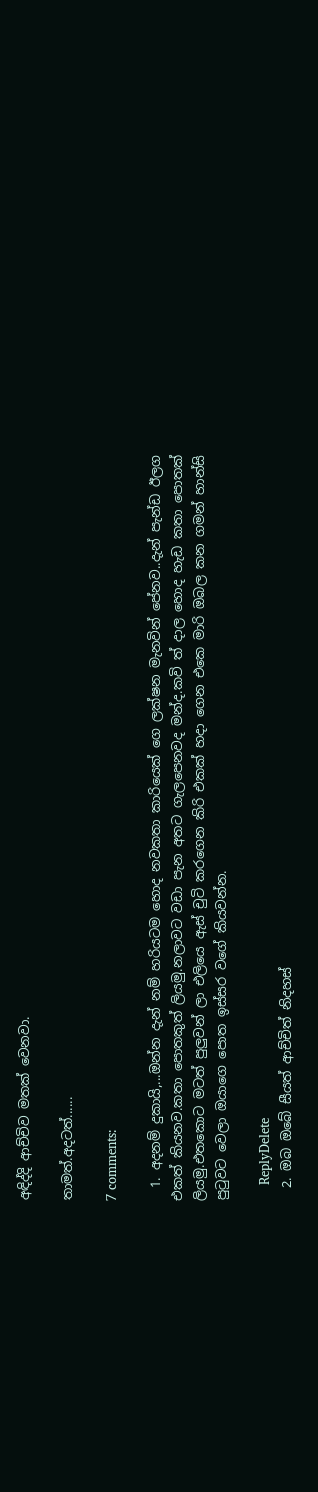අඳිද්දි ආච්චිව මතක් වෙනවා.

තාමත්.අදටත්......

7 comments:

  1. අදනම් දුකායි,...ඔන්න දැන් නම් හරියටම හොද නවකතා කාරියෙක් ගෙ ලක්ෂන මැනවින් පේනව..දැන් පැන්ඩ ඊලග එකත් කියනව.කතා පොතකුත් ලියමු.නලාවට වඩා පැන අතට ගැලපෙනවද මන්ද.කවි ත් දාල හොද හැඩ කතා පොතක් ලියමු.එතකොට මටත් පුලුවන් ලා එලියෙ ඇස් චුටි කරගෙන කිරි එකක් හදා ගෙන එකෙ මාරි ඔබල කන ගමන් හාන්සි පුටුවට වෙලා ඔයාගෙ පොත ඉස්සර වගේ කියවන්න.

    ReplyDelete
  2. ඔබ ඔබේ සීයත් ආච්චිත් නිදහස්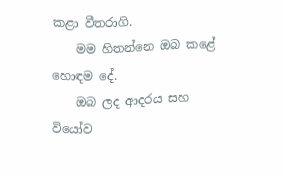කළා වීතරාගි.
    මම හිතන්නෙ ඔබ කළේ හොඳම දේ.
    ඔබ ලද ආදරය සහ වියෝව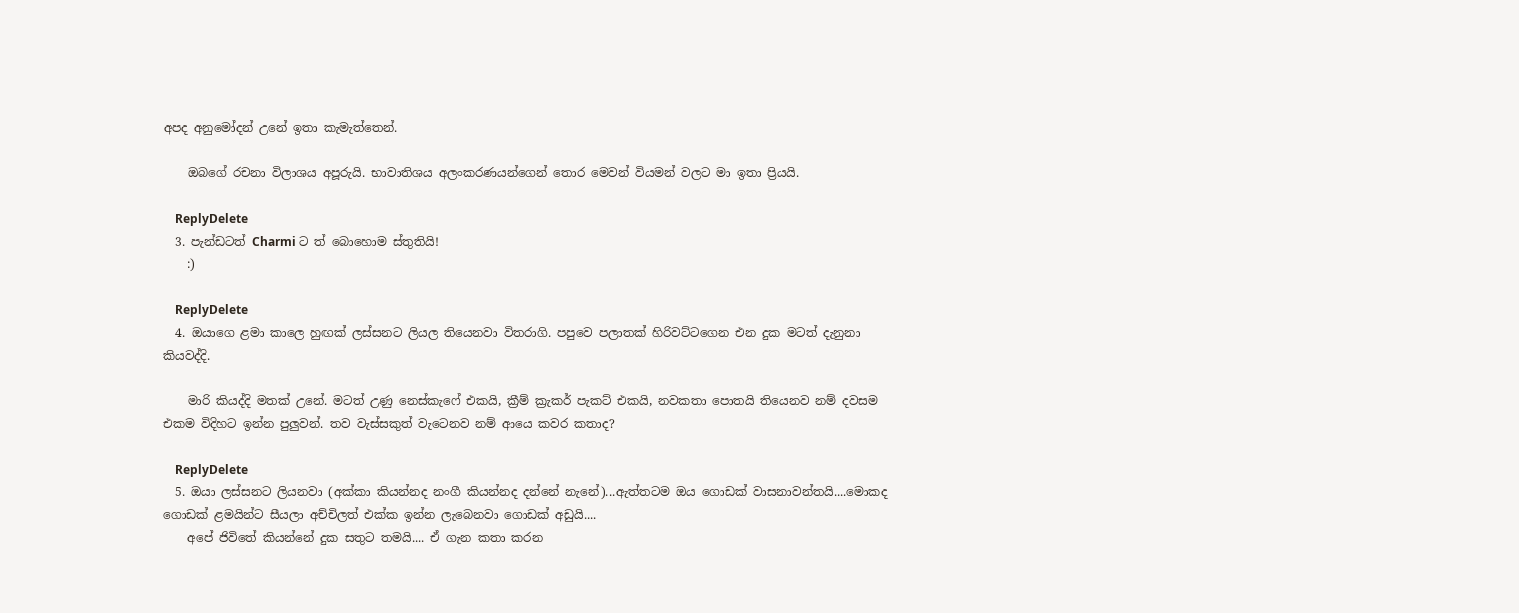අපද අනුමෝදන් උනේ ඉතා කැමැත්තෙන්.

    ඔබගේ රචනා විලාශය අපූරුයි. භාවාතිශය අලංකරණයන්ගෙන් තොර මෙවන් වියමන් වලට මා ඉතා ප්‍රියයි.

    ReplyDelete
  3. පැන්ඩටත් Charmi ට ත් බොහොම ස්තුතියි!
    :)

    ReplyDelete
  4. ඔයාගෙ ළමා කාලෙ හුඟක් ලස්සනට ලියල තියෙනවා විතරාගි. පපුවෙ පලාතක් හිරිවට්ටගෙන එන දුක මටත් දැනුනා කියවද්දි.

    මාරි කියද්දි මතක් උනේ. මටත් උණු නෙස්කැෆේ එකයි, ක්‍රීම් ක්‍රැකර් පැකට් එකයි, නවකතා පොතයි තියෙනව නම් දවසම එකම විදිහට ඉන්න පුලුවන්. තව වැස්සකුත් වැටෙනව නම් ආයෙ කවර කතාද?

    ReplyDelete
  5. ඔයා ලස්සනට ලියනවා (අක්කා කියන්නද නංගී කියන්නද දන්නේ නැනේ)...ඇත්තටම ඔය ගොඩක් වාසනාවන්තයි....මොකද ගොඩක් ළමයින්ට සීයලා අච්චිලත් එක්ක ඉන්න ලැබෙනවා ගොඩක් අඩුයි....
    අපේ ජිවිතේ කියන්නේ දුක සතුට තමයි.... ඒ ගැන කතා කරන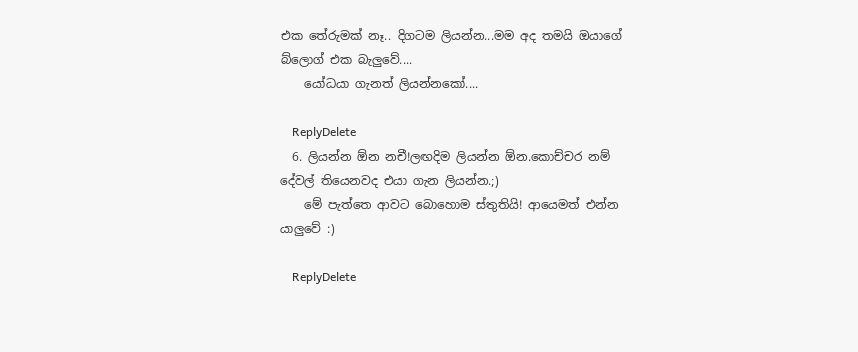එක තේරුමක් නෑ.. දිගටම ලියන්න...මම අද තමයි ඔයාගේ බ්ලොග් එක බැලුවේ....
    යෝධයා ගැනත් ලියන්නකෝ....

    ReplyDelete
  6. ලියන්න ඕන නචී!ලඟදිම ලියන්න ඕන.කොච්චර නම් දේවල් තියෙනවද එයා ගැන ලියන්න.;)
    මේ පැත්තෙ ආවට බොහොම ස්තුතියි! ආයෙමත් එන්න යාලුවේ :)

    ReplyDelete